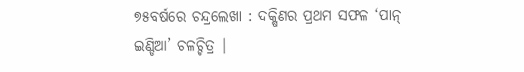୭୫ବର୍ଷରେ ଚନ୍ଦ୍ରଲେଖା : ଦକ୍ଷିଣର ପ୍ରଥମ ସଫଳ ‘ପାନ୍ ଇଣ୍ଡିଆ’ ଚଳଚ୍ଚିତ୍ର |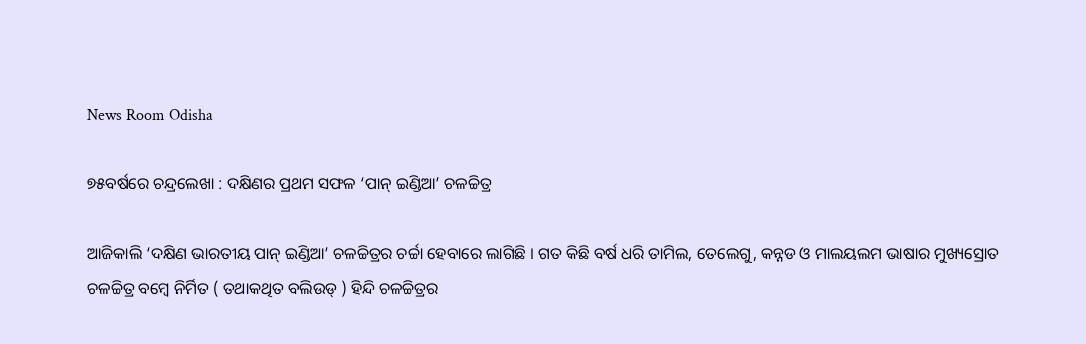News Room Odisha

୭୫ବର୍ଷରେ ଚନ୍ଦ୍ରଲେଖା : ଦକ୍ଷିଣର ପ୍ରଥମ ସଫଳ ‘ପାନ୍ ଇଣ୍ଡିଆ’ ଚଳଚ୍ଚିତ୍ର

ଆଜିକାଲି ‘ଦକ୍ଷିଣ ଭାରତୀୟ ପାନ୍ ଇଣ୍ଡିଆ’ ଚଳଚ୍ଚିତ୍ରର ଚର୍ଚ୍ଚା ହେବାରେ ଲାଗିଛି । ଗତ କିଛି ବର୍ଷ ଧରି ତାମିଲ, ତେଲେଗୁ, କନ୍ନଡ ଓ ମାଲୟଲମ ଭାଷାର ମୁଖ୍ୟସ୍ରୋତ ଚଳଚ୍ଚିତ୍ର ବମ୍ବେ ନିର୍ମିତ ( ତଥାକଥିତ ବଲିଉଡ୍ ) ହିନ୍ଦି ଚଳଚ୍ଚିତ୍ରର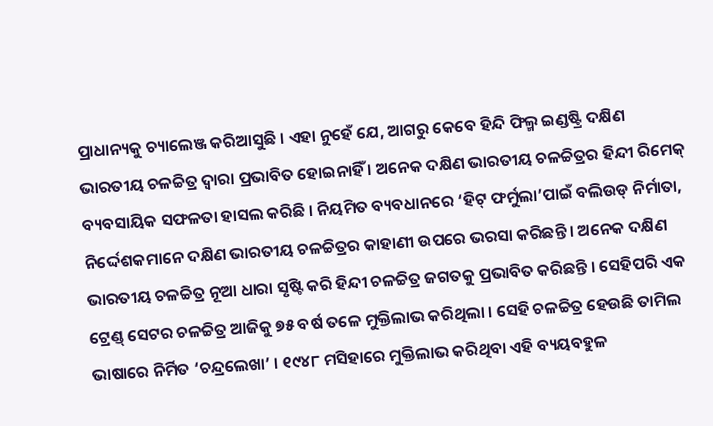ପ୍ରାଧାନ୍ୟକୁ ଚ୍ୟାଲେଞ୍ଜ କରିଆସୁଛି । ଏହା ନୁହେଁ ଯେ, ଆଗରୁ କେବେ ହିନ୍ଦି ଫିଲ୍ମ ଇଣ୍ଡଷ୍ଟ୍ରି ଦକ୍ଷିଣ ଭାରତୀୟ ଚଳଚ୍ଚିତ୍ର ଦ୍ୱାରା ପ୍ରଭାବିତ ହୋଇନାହିଁ । ଅନେକ ଦକ୍ଷିଣ ଭାରତୀୟ ଚଳଚ୍ଚିତ୍ରର ହିନ୍ଦୀ ରିମେକ୍ ବ୍ୟବସାୟିକ ସଫଳତା ହାସଲ କରିଛି । ନିୟମିତ ବ୍ୟବଧାନରେ ‘ହିଟ୍ ଫର୍ମୁଲା’ପାଇଁ ବଲିଉଡ୍ ନିର୍ମାତା, ନିର୍ଦ୍ଦେଶକମାନେ ଦକ୍ଷିଣ ଭାରତୀୟ ଚଳଚ୍ଚିତ୍ରର କାହାଣୀ ଉପରେ ଭରସା କରିଛନ୍ତି । ଅନେକ ଦକ୍ଷିଣ ଭାରତୀୟ ଚଳଚ୍ଚିତ୍ର ନୂଆ ଧାରା ସୃଷ୍ଟି କରି ହିନ୍ଦୀ ଚଳଚ୍ଚିତ୍ର ଜଗତକୁ ପ୍ରଭାବିତ କରିଛନ୍ତି । ସେହିପରି ଏକ ଟ୍ରେଣ୍ଡ୍ ସେଟର ଚଳଚ୍ଚିତ୍ର ଆଜିକୁ ୭୫ ବର୍ଷ ତଳେ ମୁକ୍ତିଲାଭ କରିଥିଲା । ସେହି ଚଳଚ୍ଚିତ୍ର ହେଉଛି ତାମିଲ ଭାଷାରେ ନିର୍ମିତ ‘ଚନ୍ଦ୍ରଲେଖା’ । ୧୯୪୮ ମସିହାରେ ମୁକ୍ତିଲାଭ କରିଥିବା ଏହି ବ୍ୟୟବହୁଳ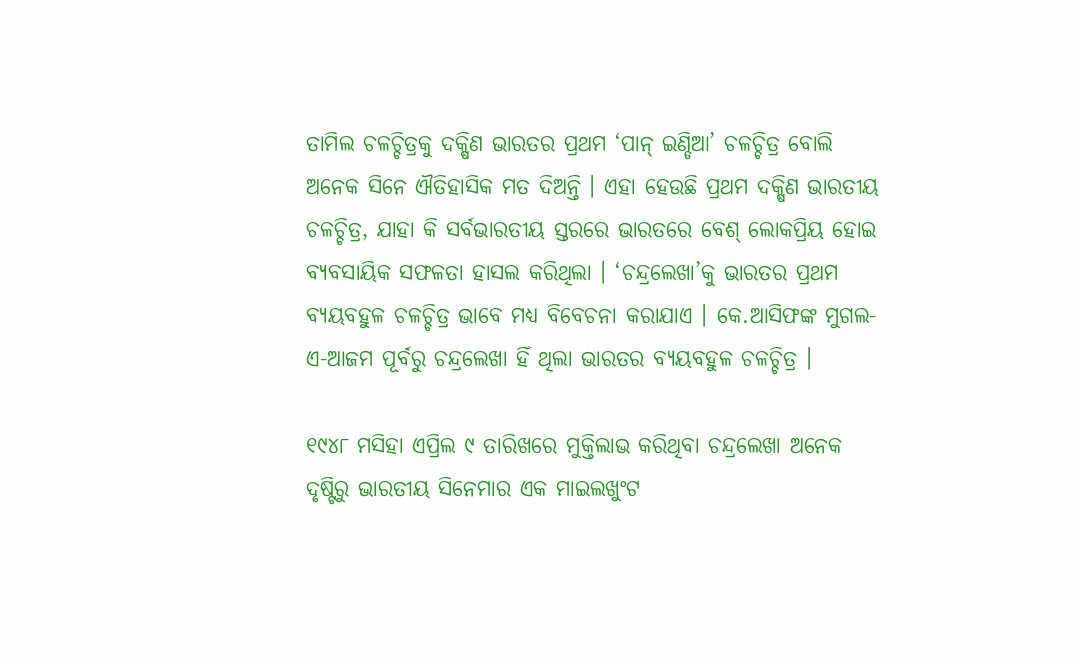ତାମିଲ ଚଳଚ୍ଚିତ୍ରକୁ ଦକ୍ଷିଣ ଭାରତର ପ୍ରଥମ ‘ପାନ୍ ଇଣ୍ଡିଆ’ ଚଳଚ୍ଚିତ୍ର ବୋଲି ଅନେକ ସିନେ ଐତିହାସିକ ମତ ଦିଅନ୍ତି । ଏହା ହେଉଛି ପ୍ରଥମ ଦକ୍ଷିଣ ଭାରତୀୟ ଚଳଚ୍ଚିତ୍ର, ଯାହା କି ସର୍ବଭାରତୀୟ ସ୍ତରରେ ଭାରତରେ ବେଶ୍ ଲୋକପ୍ରିୟ ହୋଇ ବ୍ୟବସାୟିକ ସଫଳତା ହାସଲ କରିଥିଲା । ‘ଚନ୍ଦ୍ରଲେଖା’କୁ ଭାରତର ପ୍ରଥମ ବ୍ୟୟବହୁଳ ଚଳଚ୍ଚିତ୍ର ଭାବେ ମଧ୍ୟ ବିବେଚନା କରାଯାଏ । କେ.ଆସିଫଙ୍କ ମୁଗଲ-ଏ-ଆଜମ ପୂର୍ବରୁ ଚନ୍ଦ୍ରଲେଖା ହିଁ ଥିଲା ଭାରତର ବ୍ୟୟବହୁଳ ଚଳଚ୍ଚିତ୍ର ।

୧୯୪୮ ମସିହା ଏପ୍ରିଲ ୯ ତାରିଖରେ ମୁକ୍ତିଲାଭ କରିଥିବା ଚନ୍ଦ୍ରଲେଖା ଅନେକ ଦୃଷ୍ଟିରୁ ଭାରତୀୟ ସିନେମାର ଏକ ମାଇଲଖୁଂଟ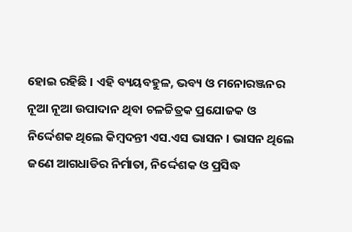ହୋଇ ରହିଛି । ଏହି ବ୍ୟୟବହୁଳ, ଭବ୍ୟ ଓ ମନୋରଞ୍ଜନର ନୂଆ ନୂଆ ଉପାଦାନ ଥିବା ଚଳଚ୍ଚିତ୍ରକ ପ୍ରଯୋଜକ ଓ ନିର୍ଦ୍ଦେଶକ ଥିଲେ କିମ୍ବଦନ୍ତୀ ଏସ.ଏସ ଭାସନ । ଭାସନ ଥିଲେ ଜଣେ ଆଗଧାଡିର ନିର୍ମାତା, ନିର୍ଦ୍ଦେଶକ ଓ ପ୍ରସିଦ୍ଧ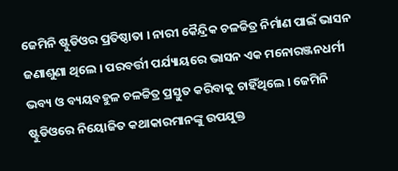ଜେମିନି ଷ୍ଟୁଡିଓର ପ୍ରତିଷ୍ଠାତା । ନାରୀ କୈନ୍ଦ୍ରିକ ଚଳଚ୍ଚିତ୍ର ନିର୍ମାଣ ପାଇଁ ଭାସନ ଜଣାଶୁଣା ଥିଲେ । ପରବର୍ତ୍ତୀ ପର୍ଯ୍ୟାୟରେ ଭାସନ ଏକ ମନୋରଞ୍ଜନଧର୍ମୀ ଭବ୍ୟ ଓ ବ୍ୟୟବହୁଳ ଚଳଚ୍ଚିତ୍ର ପ୍ରସ୍ତୁତ କରିବାକୁ ଚାହିଁଥିଲେ । ଜେମିନି ଷ୍ଟୁଡିଓରେ ନିୟୋଜିତ କଥାକାରମାନଙ୍କୁ ଉପଯୁକ୍ତ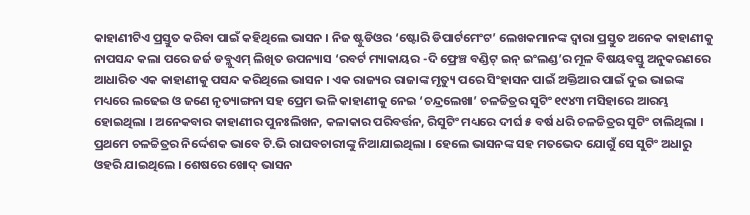କାହାଣୀଟିଏ ପ୍ରସ୍ତୁତ କରିବା ପାଇଁ କହିଥିଲେ ଭାସନ । ନିଜ ଷ୍ଟୁଡିଓର ‘ଷ୍ଟୋରି ଡିପାର୍ଟମେଂଟ’ ଲେଖକମାନଙ୍କ ଦ୍ୱାରା ପ୍ରସ୍ତୁତ ଅନେକ କାହାଣୀକୁ ନାପସନ୍ଦ କଲା ପରେ ଜର୍ଜ ଡବ୍ଲୁଏମ୍ ଲିଖିତ ଉପନ୍ୟାସ ‘ରବର୍ଟ ମ୍ୟାକାୟର -ଦି ଫ୍ରେଞ୍ଚ ବଣ୍ଡିଟ୍ ଇନ୍ ଇଂଲଣ୍ଡ’ର ମୂଳ ବିଷୟବସ୍ତୁ ଅନୁକରଣରେ ଆଧାରିତ ଏକ କାହାଣୀକୁ ପସନ୍ଦ କରିଥିଲେ ଭାସନ । ଏକ ରାଜ୍ୟର ରାଜାଙ୍କ ମୃତ୍ୟୁ ପରେ ସିଂହାସନ ପାଇଁ ଅକ୍ତିଆର ପାଇଁ ଦୁଇ ଭାଇଙ୍କ ମଧ୍ୟରେ ଲଢେଇ ଓ ଜଣେ ନୃତ୍ୟାଙ୍ଗନା ସହ ପ୍ରେମ ଭଳି କାହାଣୀକୁ ନେଇ ‘ଚନ୍ଦ୍ରଲେଖା’ ଚଳଚ୍ଚିତ୍ରର ସୁଟିଂ ୧୯୪୩ ମସିହାରେ ଆରମ୍ଭ ହୋଇଥିଲା । ଅନେକବାର କାହାଣୀର ପୁନଃଲିଖନ, କଳାକାର ପରିବର୍ତ୍ତନ, ରିସୁଟିଂ ମଧ୍ୟରେ ଦୀର୍ଘ ୫ ବର୍ଷ ଧରି ଚଳଚ୍ଚିତ୍ରର ସୁଟିଂ ଚାଲିଥିଲା । ପ୍ରଥମେ ଚଳଚ୍ଚିତ୍ରର ନିର୍ଦ୍ଦେଶକ ଭାବେ ଟି.ଭି ରାଘବଚାରୀଙ୍କୁ ନିଆଯାଇଥିଲା । ହେଲେ ଭାସନଙ୍କ ସହ ମତଭେଦ ଯୋଗୁଁ ସେ ସୁଟିଂ ଅଧାରୁ ଓହରି ଯାଇଥିଲେ । ଶେଷରେ ଖୋଦ୍ ଭାସନ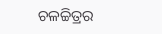ଚଳଚ୍ଚିତ୍ରର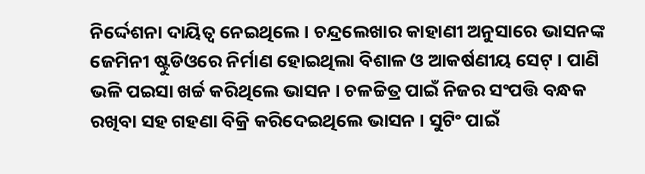ନିର୍ଦ୍ଦେଶନା ଦାୟିତ୍ୱ ନେଇଥିଲେ । ଚନ୍ଦ୍ରଲେଖାର କାହାଣୀ ଅନୁସାରେ ଭାସନଙ୍କ ଜେମିନୀ ଷ୍ଟୁଡିଓରେ ନିର୍ମାଣ ହୋଇଥିଲା ବିଶାଳ ଓ ଆକର୍ଷଣୀୟ ସେଟ୍ । ପାଣି ଭଳି ପଇସା ଖର୍ଚ୍ଚ କରିଥିଲେ ଭାସନ । ଚଳଚ୍ଚିତ୍ର ପାଇଁ ନିଜର ସଂପତ୍ତି ବନ୍ଧକ ରଖିବା ସହ ଗହଣା ବିକ୍ରି କରିଦେଇଥିଲେ ଭାସନ । ସୁଟିଂ ପାଇଁ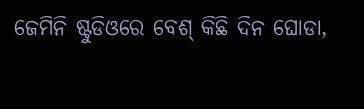ଜେମିନି ଷ୍ଟୁଡିଓରେ ବେଶ୍ କିଛି ଦିନ ଘୋଡା,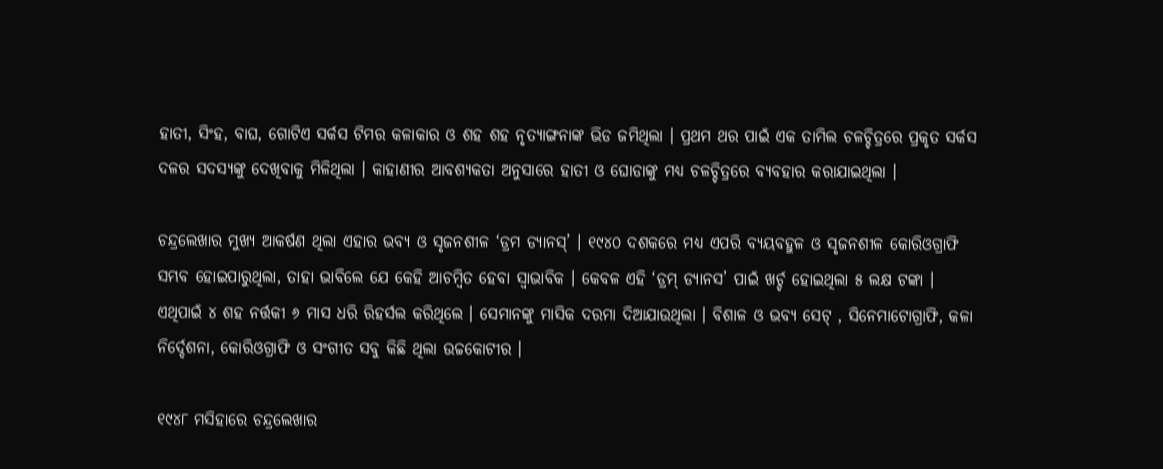ହାତୀ, ସିଂହ, ବାଘ, ଗୋଟିଏ ସର୍କସ ଟିମର କଳାକାର ଓ ଶହ ଶହ ନୃତ୍ୟାଙ୍ଗନାଙ୍କ ଭିଡ ଜମିଥିଲା । ପ୍ରଥମ ଥର ପାଇଁ ଏକ ତାମିଲ ଚଳଚ୍ଚିତ୍ରରେ ପ୍ରକୃତ ସର୍କସ ଦଳର ସଦସ୍ୟଙ୍କୁ ଦେଖିବାକୁ ମିଳିଥିଲା । କାହାଣୀର ଆବଶ୍ୟକତା ଅନୁସାରେ ହାତୀ ଓ ଘୋଡାଙ୍କୁ ମଧ୍ୟ ଚଳଚ୍ଚିତ୍ରରେ ବ୍ୟବହାର କରାଯାଇଥିଲା ।

ଚନ୍ଦ୍ରଲେଖାର ମୁଖ୍ୟ ଆକର୍ଷଣ ଥିଲା ଏହାର ଭବ୍ୟ ଓ ସୃଜନଶୀଳ ‘ଡ୍ରମ ଡ୍ୟାନସ୍‌’ । ୧୯୪୦ ଦଶକରେ ମଧ୍ୟ ଏପରି ବ୍ୟୟବହୁଳ ଓ ସୃଜନଶୀଳ କୋରିଓଗ୍ରାଫି ସମ୍ଭବ ହୋଇପାରୁଥିଲା, ତାହା ଭାବିଲେ ଯେ କେହି ଆଚମ୍ବିତ ହେବା ସ୍ୱାଭାବିକ । କେବଳ ଏହି ‘ଡ୍ରମ୍ ଡ୍ୟାନସ’ ପାଇଁ ଖର୍ଚ୍ଚ ହୋଇଥିଲା ୫ ଲକ୍ଷ ଟଙ୍କା । ଏଥିପାଇଁ ୪ ଶହ ନର୍ତ୍ତକୀ ୬ ମାସ ଧରି ରିହର୍ସଲ କରିଥିଲେ । ସେମାନଙ୍କୁ ମାସିକ ଦରମା ଦିଆଯାଉଥିଲା । ବିଶାଳ ଓ ଭବ୍ୟ ସେଟ୍ , ସିନେମାଟୋଗ୍ରାଫି, କଳା ନିର୍ଦ୍ଦେଶନା, କୋରିଓଗ୍ରାଫି ଓ ସଂଗୀତ ସବୁ କିଛି ଥିଲା ଉଚ୍ଚକୋଟୀର ।

୧୯୪୮ ମସିହାରେ ଚନ୍ଦ୍ରଲେଖାର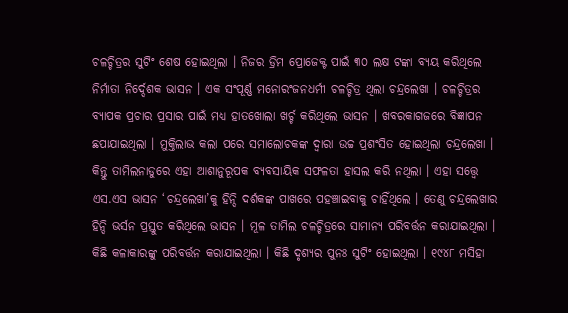ଚଳଚ୍ଚିତ୍ରର ସୁଟିଂ ଶେଷ ହୋଇଥିଲା । ନିଜର ଡ୍ରିମ ପ୍ରୋଜେକ୍ଟ ପାଇଁ ୩୦ ଲକ୍ଷ ଟଙ୍କା ବ୍ୟୟ କରିଥିଲେ ନିର୍ମାତା ନିର୍ଦ୍ଦେଶକ ଭାସନ । ଏକ ସଂପୂର୍ଣ୍ଣ ମନୋରଂଜନଧର୍ମୀ ଚଳଚ୍ଚିତ୍ର ଥିଲା ଚନ୍ଦ୍ରଲେଖା । ଚଳଚ୍ଚିତ୍ରର ବ୍ୟାପକ ପ୍ରଚାର ପ୍ରସାର ପାଇଁ ମଧ୍ୟ ହାତଖୋଲା ଖର୍ଚ୍ଚ କରିଥିଲେ ଭାସନ । ଖବରକାଗଜରେ ବିଜ୍ଞାପନ ଛପାଯାଇଥିଲା । ମୁକ୍ତିଲାଭ କଲା ପରେ ସମାଲୋଚକଙ୍କ ଦ୍ୱାରା ଉଚ୍ଚ ପ୍ରଶଂସିତ ହୋଇଥିଲା ଚନ୍ଦ୍ରଲେଖା । କିନ୍ତୁ ତାମିଲନାଡୁରେ ଏହା ଆଶାନୁରୂପକ ବ୍ୟବସାୟିକ ସଫଳତା ହାସଲ କରି ନଥିଲା । ଏହା ସତ୍ତ୍ୱେ ଏସ.ଏସ ଭାସନ ‘ଚନ୍ଦ୍ରଲେଖା’କୁ ହିନ୍ଦି ଦର୍ଶକଙ୍କ ପାଖରେ ପହଞ୍ଚାଇବାକୁ ଚାହିଁଥିଲେ । ତେଣୁ ଚନ୍ଦ୍ରଲେଖାର ହିନ୍ଦି ଭର୍ସନ ପ୍ରସ୍ତୁତ କରିଥିଲେ ଭାସନ । ମୂଳ ତାମିଲ ଚଳଚ୍ଚିତ୍ରରେ ସାମାନ୍ୟ ପରିବର୍ତ୍ତନ କରାଯାଇଥିଲା । କିଛି କଳାକାରଙ୍କୁ ପରିବର୍ତ୍ତନ କରାଯାଇଥିଲା । କିଛି ଦୃଶ୍ୟର ପୁନଃ ସୁଟିଂ ହୋଇଥିଲା । ୧୯୪୮ ମସିହା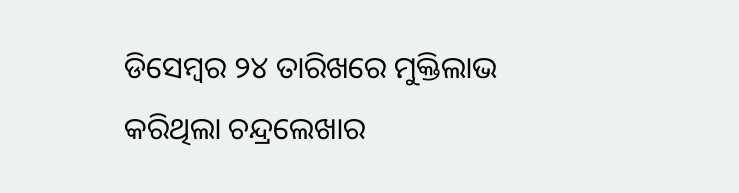ଡିସେମ୍ବର ୨୪ ତାରିଖରେ ମୁକ୍ତିଲାଭ କରିଥିଲା ଚନ୍ଦ୍ରଲେଖାର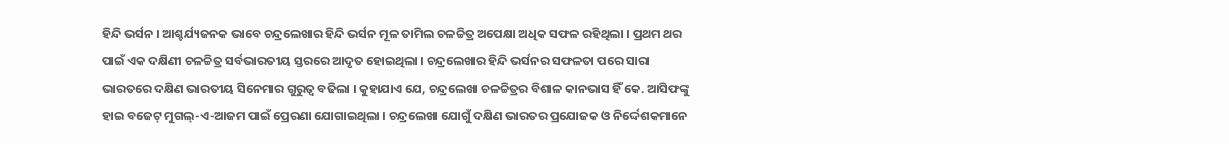ହିନ୍ଦି ଭର୍ସନ । ଆଶ୍ଚର୍ଯ୍ୟଜନକ ଭାବେ ଚନ୍ଦ୍ରଲେଖାର ହିନ୍ଦି ଭର୍ସନ ମୂଳ ତାମିଲ ଚଳଚ୍ଚିତ୍ର ଅପେକ୍ଷା ଅଧିକ ସଫଳ ରହିଥିଲା । ପ୍ରଥମ ଥର ପାଇଁ ଏକ ଦକ୍ଷିଣୀ ଚଳଚ୍ଚିତ୍ର ସର୍ବଭାରତୀୟ ସ୍ତରରେ ଆଦୃତ ହୋଇଥିଲା । ଚନ୍ଦ୍ରଲେଖାର ହିନ୍ଦି ଭର୍ସନର ସଫଳତା ପରେ ସାରା ଭାରତରେ ଦକ୍ଷିଣ ଭାରତୀୟ ସିନେମାର ଗୁରୁତ୍ୱ ବଢିଲା । କୁହାଯାଏ ଯେ, ଚନ୍ଦ୍ରଲେଖା ଚଳଚ୍ଚିତ୍ରର ବିଶାଳ କାନଭାସ ହିଁ କେ. ଆସିଫଙ୍କୁ ହାଇ ବଜେଟ୍ ମୁଗଲ୍‌-ଏ-ଆଜମ ପାଇଁ ପ୍ରେରଣା ଯୋଗାଇଥିଲା । ଚନ୍ଦ୍ରଲେଖା ଯୋଗୁଁ ଦକ୍ଷିଣ ଭାରତର ପ୍ରଯୋଜକ ଓ ନିର୍ଦ୍ଦେଶକମାନେ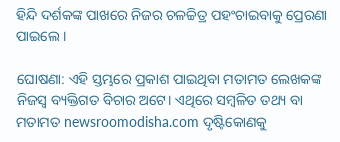ହିନ୍ଦି ଦର୍ଶକଙ୍କ ପାଖରେ ନିଜର ଚଳଚ୍ଚିତ୍ର ପହଂଚାଇବାକୁ ପ୍ରେରଣା ପାଇଲେ ।

ଘୋଷଣା: ଏହି ସ୍ତମ୍ଭରେ ପ୍ରକାଶ ପାଇଥିବା ମତାମତ ଲେଖକଙ୍କ ନିଜସ୍ବ ବ୍ୟକ୍ତିଗତ ବିଚାର ଅଟେ। ଏଥିରେ ସମ୍ବଳିତ ତଥ୍ୟ ବା ମତାମତ newsroomodisha.com ଦୃଷ୍ଟିକୋଣକୁ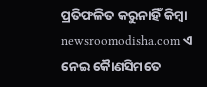ପ୍ରତିଫଳିତ କରୁନାହିଁ କିମ୍ଵା newsroomodisha.com ଏ ନେଇ କୈାଣସିମତେ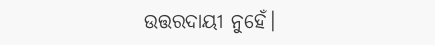ଉତ୍ତରଦାୟୀ ନୁହେଁ।